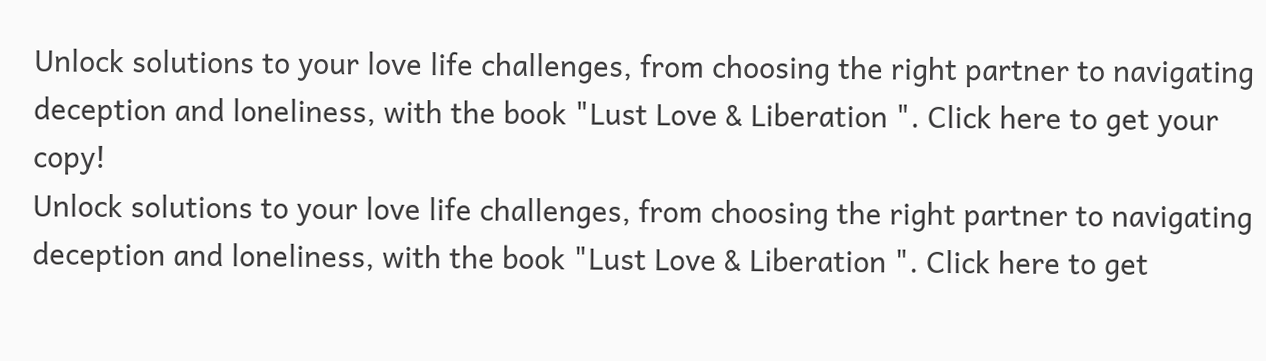Unlock solutions to your love life challenges, from choosing the right partner to navigating deception and loneliness, with the book "Lust Love & Liberation ". Click here to get your copy!
Unlock solutions to your love life challenges, from choosing the right partner to navigating deception and loneliness, with the book "Lust Love & Liberation ". Click here to get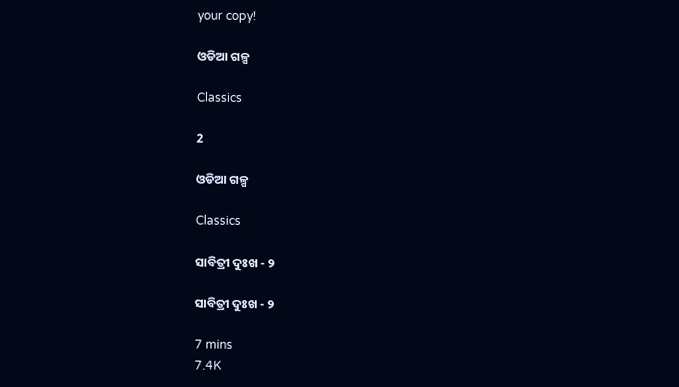your copy!

ଓଡିଆ ଗଳ୍ପ

Classics

2

ଓଡିଆ ଗଳ୍ପ

Classics

ସାବିତ୍ରୀ ଦୁଃଖ - ୨

ସାବିତ୍ରୀ ଦୁଃଖ - ୨

7 mins
7.4K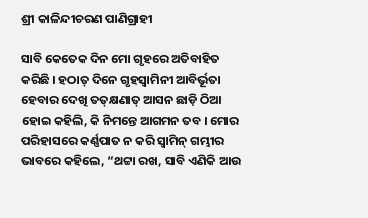ଶ୍ରୀ କାଳିନ୍ଦୀଚରଣ ପାଣିଗ୍ରାହୀ

ସାବି କେତେକ ଦିନ ମୋ ଗୃହରେ ଅତିବାହିତ କରିଛି । ହଠାତ୍ ଦିନେ ଗୃହସ୍ୱାମିନୀ ଆବିର୍ଭୂତା ହେବାର ଦେଖି ତତ୍‌କ୍ଷଣାତ୍ ଆସନ ଛାଡ଼ି ଠିଆ ହୋଇ କହିଲି, କି ନିମନ୍ତେ ଆଗମନ ତବ । ମୋର ପରିହାସରେ କର୍ଣ୍ଣପାତ ନ କରି ସ୍ୱାମିନ୍ ଗମ୍ଭୀର ଭାବରେ କହିଲେ, “ଥଟ୍ଟା ରଖ, ସାବି ଏଣିକି ଆଉ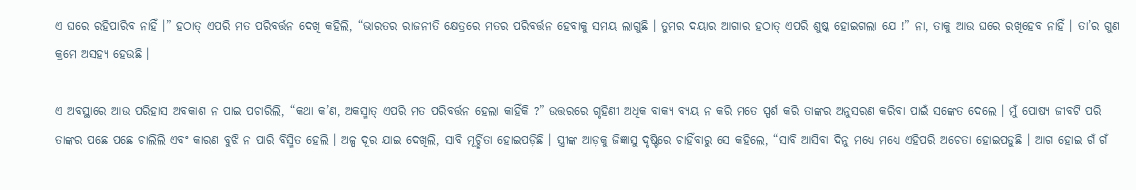ଏ ଘରେ ରହିପାରିବ ନାହିଁ ।” ହଠାତ୍ ଏପରି ମତ ପରିବର୍ତ୍ତନ ଦେଖି କହିଲି, “ଭାରତର ରାଜନୀତି କ୍ଷେତ୍ରରେ ମତର ପରିବର୍ତ୍ତନ ହେବାକୁ ସମୟ ଲାଗୁଛି । ତୁମର ଦୟାର ଆଗାର ହଠାତ୍ ଏପରି ଶୁଷ୍କ ହୋଇଗଲା ଯେ !” ନା, ତାକୁ ଆଉ ଘରେ ରଖିହେବ ନାହିଁ । ତା’ର ଗୁଣ କ୍ରମେ ଅସହ୍ୟ ହେଉଛି ।

ଏ ଅବସ୍ଥାରେ ଆଉ ପରିହାସ ଅବକାଶ ନ ପାଇ ପଚାରିଲି, “କଥା କ’ଣ, ଅକସ୍ମାତ୍ ଏପରି ମତ ପରିବର୍ତ୍ତନ ହେଲା କାହିଁକି ?” ଉତ୍ତରରେ ଗୃହିଣୀ ଅଧିକ ବାକ୍ୟ ବ୍ୟୟ ନ କରି ମତେ ସ୍ପର୍ଶ କରି ତାଙ୍କର ଅନୁସରଣ କରିବା ପାଇଁ ସଙ୍କେତ ଦେଲେ । ମୁଁ ପୋଷ୍ୟ ଜୀବଟି ପରି ତାଙ୍କର ପଛେ ପଛେ ଚାଲିଲି ଏବଂ କାରଣ ବୁଝି ନ ପାରି ବିସ୍ମିତ ହେଲି । ଅଳ୍ପ ଦୂର ଯାଇ ଦେଖିଲି, ସାବି ମୂର୍ଚ୍ଛିତା ହୋଇପଡ଼ିଛି । ସ୍ତ୍ରୀଙ୍କ ଆଡ଼କୁ ଜିଜ୍ଞାସୁ ଦୃଷ୍ଟିରେ ଚାହିଁବାରୁ ସେ କହିଲେ, “ସାବି ଆସିବା ଦିନୁ ମଧ୍ୟେ ମଧ୍ୟେ ଏହିପରି ଅଚେତା ହୋଇପଡୁଛି । ଆଗ ହୋଇ ଗଁ ଗଁ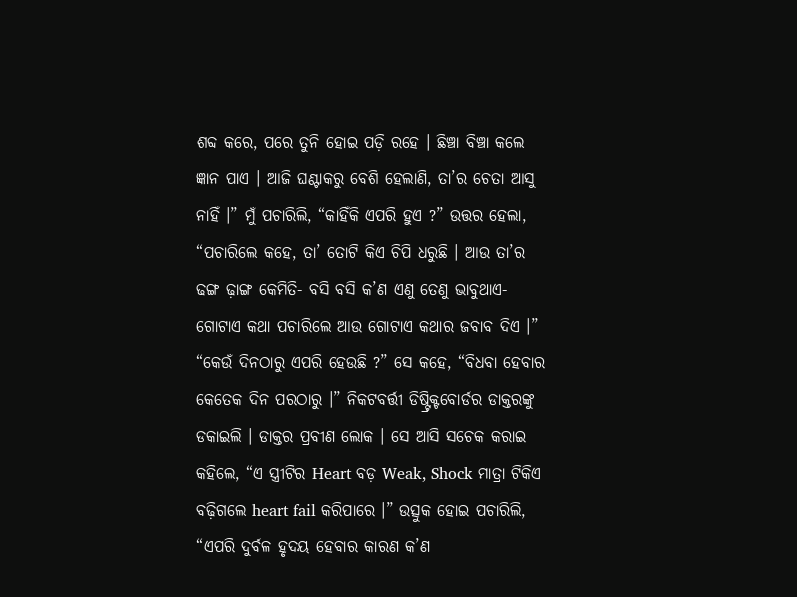ଶବ୍ଦ କରେ, ପରେ ତୁନି ହୋଇ ପଡ଼ି ରହେ । ଛିଞ୍ଚା ବିଞ୍ଚା କଲେ ଜ୍ଞାନ ପାଏ । ଆଜି ଘଣ୍ଟାକରୁ ବେଶି ହେଲାଣି, ତା’ର ଚେତା ଆସୁ ନାହିଁ ।” ମୁଁ ପଚାରିଲି, “କାହିଁକି ଏପରି ହୁଏ ?” ଉତ୍ତର ହେଲା, “ପଚାରିଲେ କହେ, ତା’ ତୋଟି କିଏ ଚିପି ଧରୁଛି । ଆଉ ତା’ର ଢଙ୍ଗ ଢ଼ାଙ୍ଗ କେମିତି- ବସି ବସି କ’ଣ ଏଣୁ ତେଣୁ ଭାବୁଥାଏ- ଗୋଟାଏ କଥା ପଚାରିଲେ ଆଉ ଗୋଟାଏ କଥାର ଜବାବ ଦିଏ ।” “କେଉଁ ଦିନଠାରୁ ଏପରି ହେଉଛି ?” ସେ କହେ, “ବିଧବା ହେବାର କେତେକ ଦିନ ପରଠାରୁ ।” ନିକଟବର୍ତ୍ତୀ ଡିଷ୍ଟ୍ରିକ୍ଟବୋର୍ଡର ଡାକ୍ତରଙ୍କୁ ଡକାଇଲି । ଡାକ୍ତର ପ୍ରବୀଣ ଲୋକ । ସେ ଆସି ସଚେକ କରାଇ କହିଲେ, “ଏ ସ୍ତ୍ରୀଟିର Heart ବଡ଼ Weak, Shock ମାତ୍ରା ଟିକିଏ ବଢ଼ିଗଲେ heart fail କରିପାରେ ।” ଉତ୍ସୁକ ହୋଇ ପଚାରିଲି, “ଏପରି ଦୁର୍ବଳ ହୃଦୟ ହେବାର କାରଣ କ’ଣ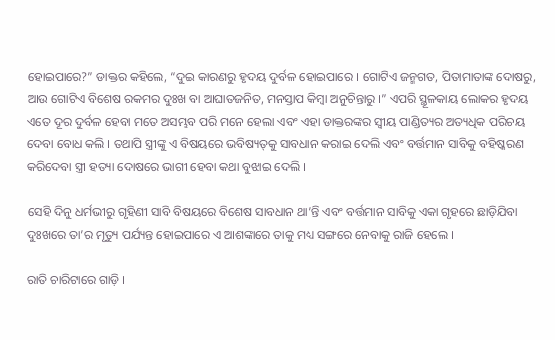ହୋଇପାରେ?” ଡାକ୍ତର କହିଲେ, “ଦୁଇ କାରଣରୁ ହୃଦୟ ଦୁର୍ବଳ ହୋଇପାରେ । ଗୋଟିଏ ଜନ୍ମଗତ, ପିତାମାତାଙ୍କ ଦୋଷରୁ, ଆଉ ଗୋଟିଏ ବିଶେଷ ରକମର ଦୁଃଖ ବା ଆଘାତଜନିତ, ମନସ୍ତାପ କିମ୍ୱା ଅନୁଚିନ୍ତାରୁ ।” ଏପରି ସ୍ଥୂଳକାୟ ଲୋକର ହୃଦୟ ଏତେ ଦୂର ଦୁର୍ବଳ ହେବା ମତେ ଅସମ୍ଭବ ପରି ମନେ ହେଲା ଏବଂ ଏହା ଡାକ୍ତରଙ୍କର ସ୍ୱୀୟ ପାଣ୍ଡିତ୍ୟର ଅତ୍ୟଧିକ ପରିଚୟ ଦେବା ବୋଧ କଲି । ତଥାପି ସ୍ତ୍ରୀଙ୍କୁ ଏ ବିଷୟରେ ଭବିଷ୍ୟତ୍‌କୁ ସାବଧାନ କରାଇ ଦେଲି ଏବଂ ବର୍ତ୍ତମାନ ସାବିକୁ ବହିଷ୍କରଣ କରିଦେବା ସ୍ତ୍ରୀ ହତ୍ୟା ଦୋଷରେ ଭାଗୀ ହେବା କଥା ବୁଝାଇ ଦେଲି ।

ସେହି ଦିନୁ ଧର୍ମଭୀରୁ ଗୃହିଣୀ ସାବି ବିଷୟରେ ବିଶେଷ ସାବଧାନ ଥା’ନ୍ତି ଏବଂ ବର୍ତ୍ତମାନ ସାବିକୁ ଏକା ଗୃହରେ ଛାଡ଼ିଯିବା ଦୁଃଖରେ ତା’ର ମୃତ୍ୟୁ ପର୍ଯ୍ୟନ୍ତ ହୋଇପାରେ ଏ ଆଶଙ୍କାରେ ତାକୁ ମଧ୍ୟ ସଙ୍ଗରେ ନେବାକୁ ରାଜି ହେଲେ ।

ରାତି ଚାରିଟାରେ ଗାଡ଼ି ।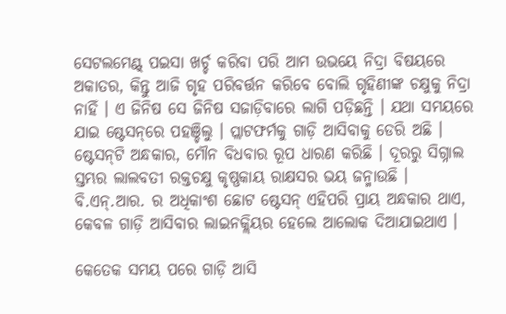ସେଟଲମେଣ୍ଟ୍ ପଇସା ଖର୍ଚ୍ଚ କରିବା ପରି ଆମ ଉଭୟେ ନିଦ୍ରା ବିଷୟରେ ଅକାତର, କିନ୍ତୁ ଆଜି ଗୃହ ପରିବର୍ତ୍ତନ କରିବେ ବୋଲି ଗୃହିଣୀଙ୍କ ଚକ୍ଷୁକୁ ନିଦ୍ରା ନାହିଁ । ଏ ଜିନିଷ ସେ ଜିନିଷ ସଜାଡ଼ିବାରେ ଲାଗି ପଡ଼ିଛନ୍ତି । ଯଥା ସମୟରେ ଯାଇ ଷ୍ଟେସନ୍‌ରେ ପହଞ୍ଚିଲୁ । ପ୍ଲାଟଫର୍ମକୁ ଗାଡ଼ି ଆସିବାକୁ ଡେରି ଅଛି । ଷ୍ଟେସନ୍‌ଟି ଅନ୍ଧକାର, ମୌନ ବିଧବାର ରୂପ ଧାରଣ କରିଛି । ଦୂରରୁ ସିଗ୍ନାଲ ସ୍ତମ୍ଭର ଲାଲବତୀ ରକ୍ତଚକ୍ଷୁ କୃଷ୍ଣକାୟ ରାକ୍ଷସର ଭୟ ଜନ୍ମାଉଛି । ବି.ଏନ୍.ଆର. ର ଅଧିକାଂଶ ଛୋଟ ଷ୍ଟେସନ୍ ଏହିପରି ପ୍ରାୟ ଅନ୍ଧକାର ଥାଏ, କେବଳ ଗାଡ଼ି ଆସିବାର ଲାଇନକ୍ଲିୟର ହେଲେ ଆଲୋକ ଦିଆଯାଇଥାଏ ।

କେତେକ ସମୟ ପରେ ଗାଡ଼ି ଆସି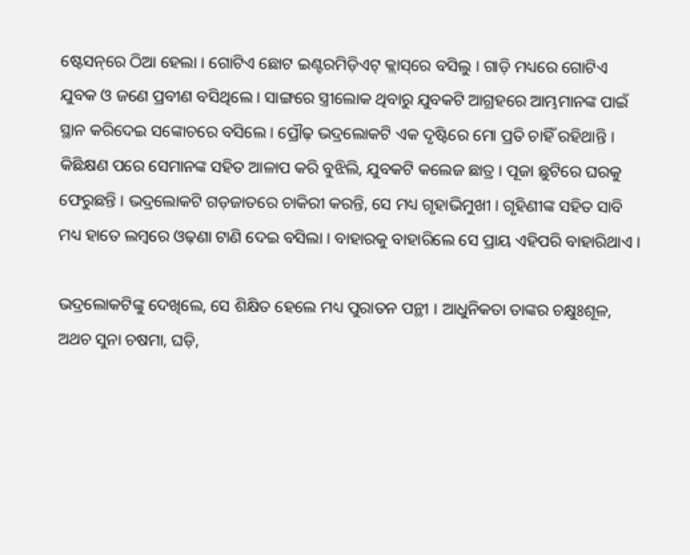ଷ୍ଟେସନ୍‌ରେ ଠିଆ ହେଲା । ଗୋଟିଏ ଛୋଟ ଇଣ୍ଟରମିଡ଼ିଏଟ୍ କ୍ଲାସ୍‌ରେ ବସିଲୁ । ଗାଡ଼ି ମଧ୍ୟରେ ଗୋଟିଏ ଯୁବକ ଓ ଜଣେ ପ୍ରବୀଣ ବସିଥିଲେ । ସାଙ୍ଗରେ ସ୍ତ୍ରୀଲୋକ ଥିବାରୁ ଯୁବକଟି ଆଗ୍ରହରେ ଆମ୍ଭମାନଙ୍କ ପାଇଁ ସ୍ଥାନ କରିଦେଇ ସଙ୍କୋଚରେ ବସିଲେ । ପ୍ରୌଢ଼ ଭଦ୍ରଲୋକଟି ଏକ ଦୃଷ୍ଟିରେ ମୋ ପ୍ରତି ଚାହିଁ ରହିଥାନ୍ତି । କିଛିକ୍ଷଣ ପରେ ସେମାନଙ୍କ ସହିତ ଆଳାପ କରି ବୁଝିଲି, ଯୁବକଟି କଲେଜ ଛାତ୍ର । ପୂଜା ଛୁଟିରେ ଘରକୁ ଫେରୁଛନ୍ତି । ଭଦ୍ରଲୋକଟି ଗଡ଼ଜାତରେ ଚାକିରୀ କରନ୍ତି, ସେ ମଧ୍ୟ ଗୃହାଭିମୁଖୀ । ଗୃହିଣୀଙ୍କ ସହିତ ସାବି ମଧ୍ୟ ହାତେ ଲମ୍ୱରେ ଓଢ଼ଣା ଟାଣି ଦେଇ ବସିଲା । ବାହାରକୁ ବାହାରିଲେ ସେ ପ୍ରାୟ ଏହିପରି ବାହାରିଥାଏ ।

ଭଦ୍ରଲୋକଟିଙ୍କୁ ଦେଖିଲେ, ସେ ଶିକ୍ଷିତ ହେଲେ ମଧ୍ୟ ପୁରାତନ ପନ୍ଥୀ । ଆଧୁନିକତା ତାଙ୍କର ଚକ୍ଷୁଃଶୂଳ, ଅଥଚ ସୁନା ଚଷମା, ଘଡ଼ି,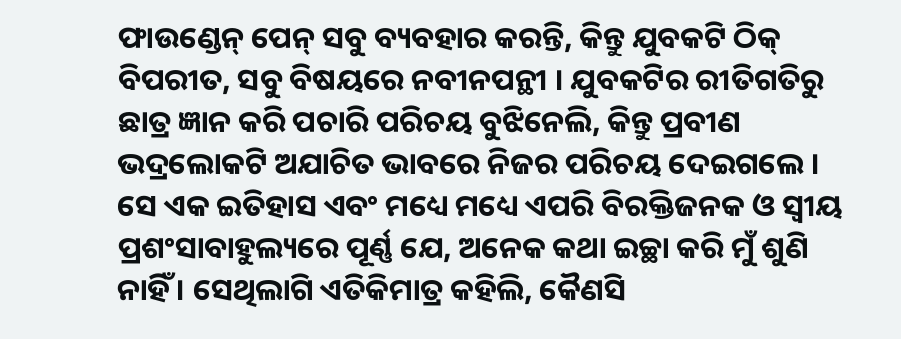ଫାଉଣ୍ଡେନ୍ ପେନ୍ ସବୁ ବ୍ୟବହାର କରନ୍ତି, କିନ୍ତୁ ଯୁବକଟି ଠିକ୍ ବିପରୀତ, ସବୁ ବିଷୟରେ ନବୀନପନ୍ଥୀ । ଯୁବକଟିର ରୀତିଗତିରୁ ଛାତ୍ର ଜ୍ଞାନ କରି ପଚାରି ପରିଚୟ ବୁଝିନେଲି, କିନ୍ତୁ ପ୍ରବୀଣ ଭଦ୍ରଲୋକଟି ଅଯାଚିତ ଭାବରେ ନିଜର ପରିଚୟ ଦେଇଗଲେ । ସେ ଏକ ଇତିହାସ ଏବଂ ମଧ୍ୟେ ମଧ୍ୟେ ଏପରି ବିରକ୍ତିଜନକ ଓ ସ୍ୱୀୟ ପ୍ରଶଂସାବାହୁଲ୍ୟରେ ପୂର୍ଣ୍ଣ ଯେ, ଅନେକ କଥା ଇଚ୍ଛା କରି ମୁଁ ଶୁଣି ନାହିଁ । ସେଥିଲାଗି ଏତିକିମାତ୍ର କହିଲି, କୈଣସି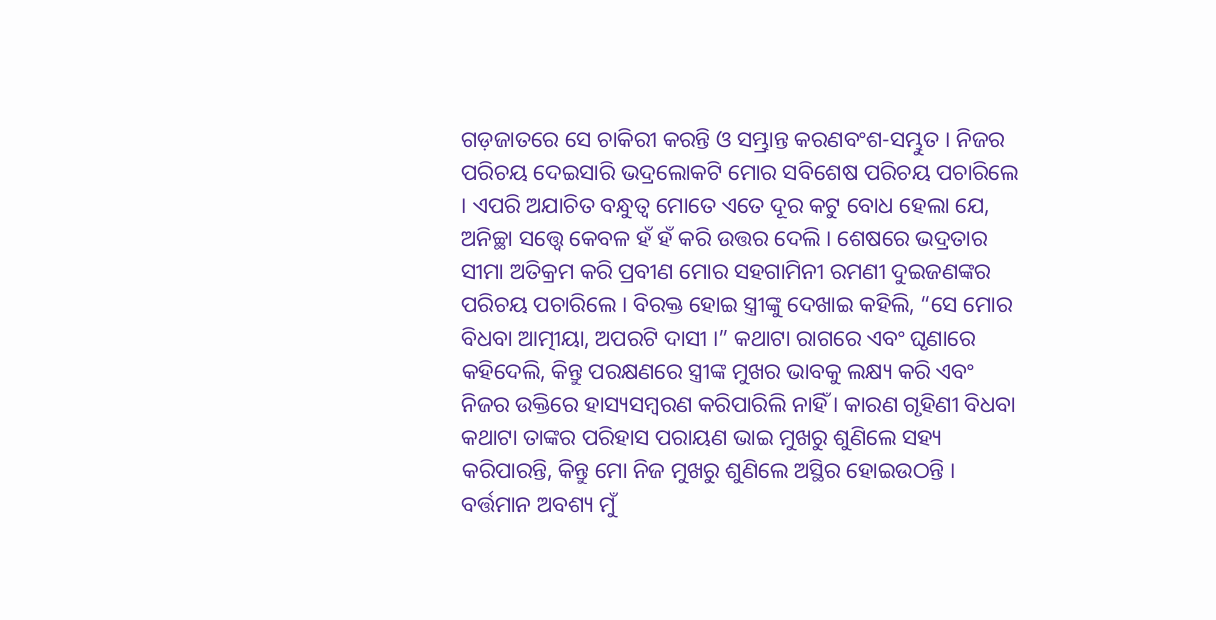ଗଡ଼ଜାତରେ ସେ ଚାକିରୀ କରନ୍ତି ଓ ସମ୍ଭ୍ରାନ୍ତ କରଣବଂଶ-ସମ୍ଭୁତ । ନିଜର ପରିଚୟ ଦେଇସାରି ଭଦ୍ରଲୋକଟି ମୋର ସବିଶେଷ ପରିଚୟ ପଚାରିଲେ । ଏପରି ଅଯାଚିତ ବନ୍ଧୁତ୍ୱ ମୋତେ ଏତେ ଦୂର କଟୁ ବୋଧ ହେଲା ଯେ, ଅନିଚ୍ଛା ସତ୍ତ୍ୱେ କେବଳ ହଁ ହଁ କରି ଉତ୍ତର ଦେଲି । ଶେଷରେ ଭଦ୍ରତାର ସୀମା ଅତିକ୍ରମ କରି ପ୍ରବୀଣ ମୋର ସହଗାମିନୀ ରମଣୀ ଦୁଇଜଣଙ୍କର ପରିଚୟ ପଚାରିଲେ । ବିରକ୍ତ ହୋଇ ସ୍ତ୍ରୀଙ୍କୁ ଦେଖାଇ କହିଲି, “ସେ ମୋର ବିଧବା ଆତ୍ମୀୟା, ଅପରଟି ଦାସୀ ।” କଥାଟା ରାଗରେ ଏବଂ ଘୃଣାରେ କହିଦେଲି, କିନ୍ତୁ ପରକ୍ଷଣରେ ସ୍ତ୍ରୀଙ୍କ ମୁଖର ଭାବକୁ ଲକ୍ଷ୍ୟ କରି ଏବଂ ନିଜର ଉକ୍ତିରେ ହାସ୍ୟସମ୍ୱରଣ କରିପାରିଲି ନାହିଁ । କାରଣ ଗୃହିଣୀ ବିଧବା କଥାଟା ତାଙ୍କର ପରିହାସ ପରାୟଣ ଭାଇ ମୁଖରୁ ଶୁଣିଲେ ସହ୍ୟ କରିପାରନ୍ତି, କିନ୍ତୁ ମୋ ନିଜ ମୁଖରୁ ଶୁଣିଲେ ଅସ୍ଥିର ହୋଇଉଠନ୍ତି । ବର୍ତ୍ତମାନ ଅବଶ୍ୟ ମୁଁ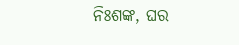ନିଃଶଙ୍କ, ଘର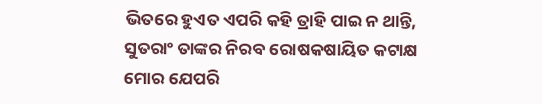ଭିତରେ ହୁଏତ ଏପରି କହି ତ୍ରାହି ପାଇ ନ ଥାନ୍ତି, ସୁତରାଂ ତାଙ୍କର ନିରବ ରୋଷକଷାୟିତ କଟାକ୍ଷ ମୋର ଯେପରି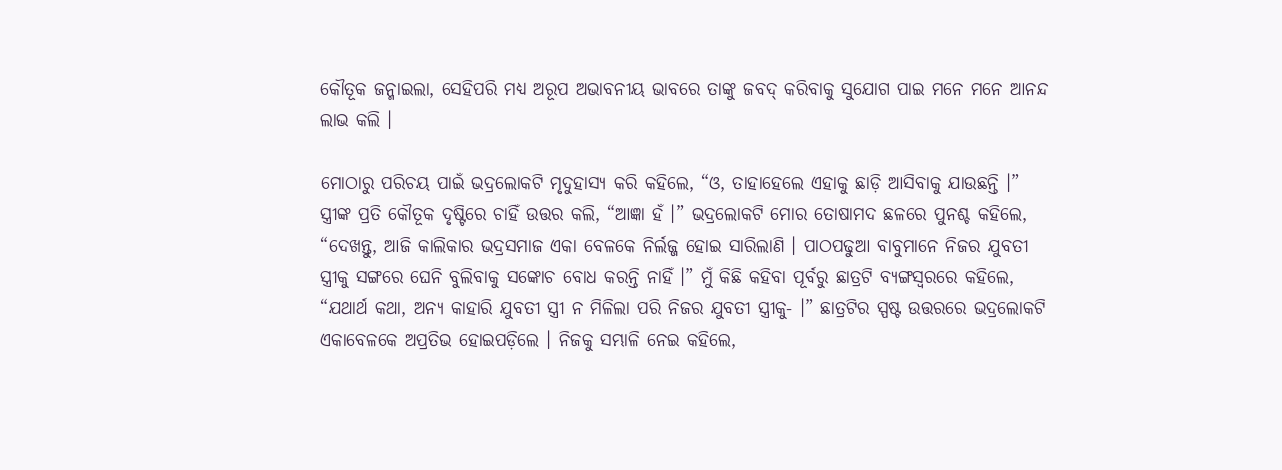କୌତୂକ ଜନ୍ମାଇଲା, ସେହିପରି ମଧ୍ୟ ଅରୂପ ଅଭାବନୀୟ ଭାବରେ ତାଙ୍କୁ ଜବଦ୍ କରିବାକୁ ସୁଯୋଗ ପାଇ ମନେ ମନେ ଆନନ୍ଦ ଲାଭ କଲି ।

ମୋଠାରୁ ପରିଚୟ ପାଇଁ ଭଦ୍ରଲୋକଟି ମୃଦୁହାସ୍ୟ କରି କହିଲେ, “ଓ, ତାହାହେଲେ ଏହାକୁ ଛାଡ଼ି ଆସିବାକୁ ଯାଉଛନ୍ତି ।” ସ୍ତ୍ରୀଙ୍କ ପ୍ରତି କୌତୂକ ଦୃଷ୍ଟିରେ ଚାହିଁ ଉତ୍ତର କଲି, “ଆଜ୍ଞା ହଁ ।” ଭଦ୍ରଲୋକଟି ମୋର ତୋଷାମଦ ଛଳରେ ପୁନଶ୍ଚ କହିଲେ, “ଦେଖନ୍ତୁ, ଆଜି କାଲିକାର ଭଦ୍ରସମାଜ ଏକା ବେଳକେ ନିର୍ଲଜ୍ଜ ହୋଇ ସାରିଲାଣି । ପାଠପଢୁଆ ବାବୁମାନେ ନିଜର ଯୁବତୀ ସ୍ତ୍ରୀକୁ ସଙ୍ଗରେ ଘେନି ବୁଲିବାକୁ ସଙ୍କୋଚ ବୋଧ କରନ୍ତି ନାହିଁ ।” ମୁଁ କିଛି କହିବା ପୂର୍ବରୁ ଛାତ୍ରଟି ବ୍ୟଙ୍ଗସ୍ୱରରେ କହିଲେ, “ଯଥାର୍ଥ କଥା, ଅନ୍ୟ କାହାରି ଯୁବତୀ ସ୍ତ୍ରୀ ନ ମିଳିଲା ପରି ନିଜର ଯୁବତୀ ସ୍ତ୍ରୀକୁ- ।” ଛାତ୍ରଟିର ସ୍ପଷ୍ଟ ଉତ୍ତରରେ ଭଦ୍ରଲୋକଟି ଏକାବେଳକେ ଅପ୍ରତିଭ ହୋଇପଡ଼ିଲେ । ନିଜକୁ ସମ୍ଭାଳି ନେଇ କହିଲେ,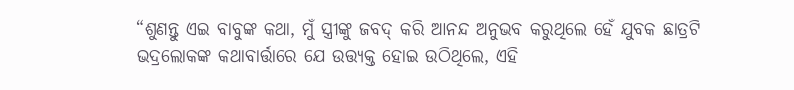“ଶୁଣନ୍ତୁ ଏଇ ବାବୁଙ୍କ କଥା, ମୁଁ ସ୍ତ୍ରୀଙ୍କୁ ଜବଦ୍ କରି ଆନନ୍ଦ ଅନୁଭବ କରୁଥିଲେ ହେଁ ଯୁବକ ଛାତ୍ରଟି ଭଦ୍ରଲୋକଙ୍କ କଥାବାର୍ତ୍ତାରେ ଯେ ଉତ୍ତ୍ୟକ୍ତ ହୋଇ ଉଠିଥିଲେ, ଏହି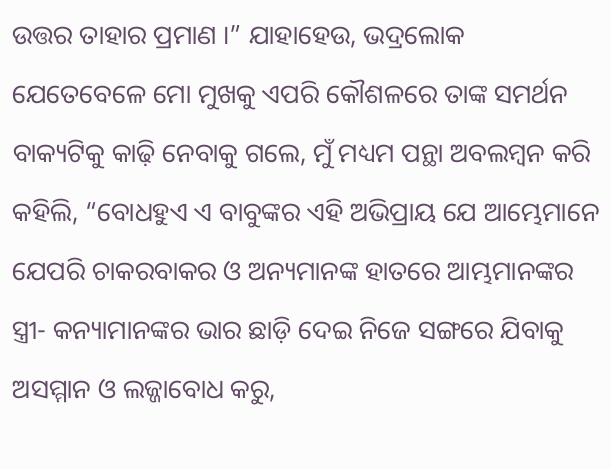ଉତ୍ତର ତାହାର ପ୍ରମାଣ ।” ଯାହାହେଉ, ଭଦ୍ରଲୋକ ଯେତେବେଳେ ମୋ ମୁଖକୁ ଏପରି କୌଶଳରେ ତାଙ୍କ ସମର୍ଥନ ବାକ୍ୟଟିକୁ କାଢ଼ି ନେବାକୁ ଗଲେ, ମୁଁ ମଧ୍ୟମ ପନ୍ଥା ଅବଲମ୍ୱନ କରି କହିଲି, “ବୋଧହୁଏ ଏ ବାବୁଙ୍କର ଏହି ଅଭିପ୍ରାୟ ଯେ ଆମ୍ଭେମାନେ ଯେପରି ଚାକରବାକର ଓ ଅନ୍ୟମାନଙ୍କ ହାତରେ ଆମ୍ଭମାନଙ୍କର ସ୍ତ୍ରୀ- କନ୍ୟାମାନଙ୍କର ଭାର ଛାଡ଼ି ଦେଇ ନିଜେ ସଙ୍ଗରେ ଯିବାକୁ ଅସମ୍ମାନ ଓ ଲଜ୍ଜାବୋଧ କରୁ,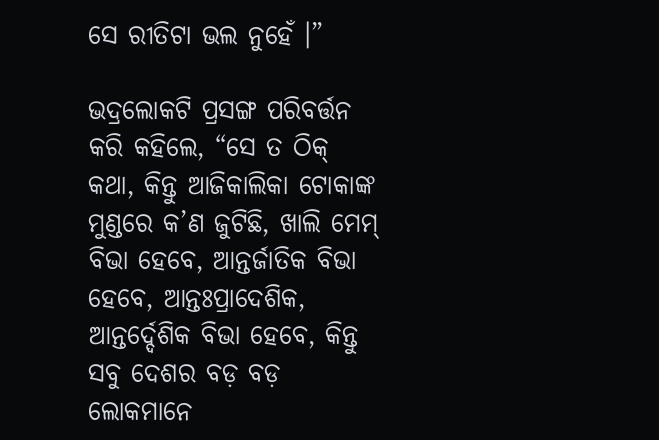ସେ ରୀତିଟା ଭଲ ନୁହେଁ ।”

ଭଦ୍ରଲୋକଟି ପ୍ରସଙ୍ଗ ପରିବର୍ତ୍ତନ କରି କହିଲେ, “ସେ ତ ଠିକ୍ କଥା, କିନ୍ତୁ ଆଜିକାଲିକା ଟୋକାଙ୍କ ମୁଣ୍ଡରେ କ’ଣ ଜୁଟିଛି, ଖାଲି ମେମ୍ ବିଭା ହେବେ, ଆନ୍ତର୍ଜାତିକ ବିଭା ହେବେ, ଆନ୍ତଃପ୍ରାଦେଶିକ, ଆନ୍ତର୍ଦ୍ଦେଶିକ ବିଭା ହେବେ, କିନ୍ତୁ ସବୁ ଦେଶର ବଡ଼ ବଡ଼ ଲୋକମାନେ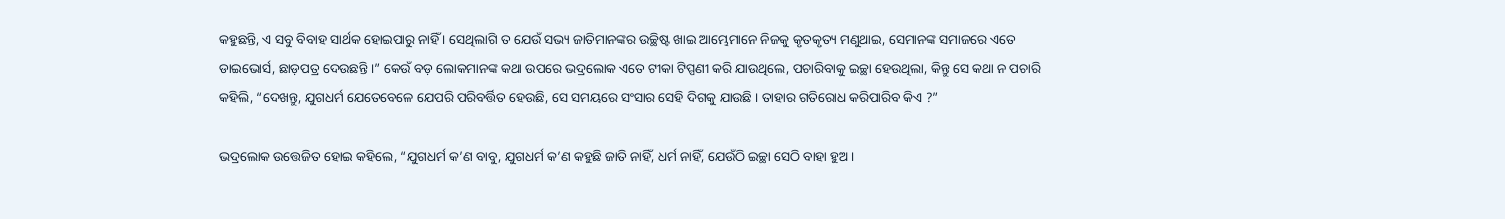କହୁଛନ୍ତି, ଏ ସବୁ ବିବାହ ସାର୍ଥକ ହୋଇପାରୁ ନାହିଁ । ସେଥିଲାଗି ତ ଯେଉଁ ସଭ୍ୟ ଜାତିମାନଙ୍କର ଉଚ୍ଛିଷ୍ଟ ଖାଇ ଆମ୍ଭେମାନେ ନିଜକୁ କୃତକୃତ୍ୟ ମଣୁଥାଇ, ସେମାନଙ୍କ ସମାଜରେ ଏତେ ଡାଇଭୋର୍ସ, ଛାଡ଼ପତ୍ର ଦେଉଛନ୍ତି ।” କେଉଁ ବଡ଼ ଲୋକମାନଙ୍କ କଥା ଉପରେ ଭଦ୍ରଲୋକ ଏତେ ଟୀକା ଟିପ୍ପଣୀ କରି ଯାଉଥିଲେ, ପଚାରିବାକୁ ଇଚ୍ଛା ହେଉଥିଲା, କିନ୍ତୁ ସେ କଥା ନ ପଚାରି କହିଲି, “ଦେଖନ୍ତୁ, ଯୁଗଧର୍ମ ଯେତେବେଳେ ଯେପରି ପରିବର୍ତ୍ତିତ ହେଉଛି, ସେ ସମୟରେ ସଂସାର ସେହି ଦିଗକୁ ଯାଉଛି । ତାହାର ଗତିରୋଧ କରିପାରିବ କିଏ ?”

ଭଦ୍ରଲୋକ ଉତ୍ତେଜିତ ହୋଇ କହିଲେ, “ଯୁଗଧର୍ମ କ’ଣ ବାବୁ, ଯୁଗଧର୍ମ କ’ଣ କହୁଛି ଜାତି ନାହିଁ, ଧର୍ମ ନାହିଁ, ଯେଉଁଠି ଇଚ୍ଛା ସେଠି ବାହା ହୁଅ ।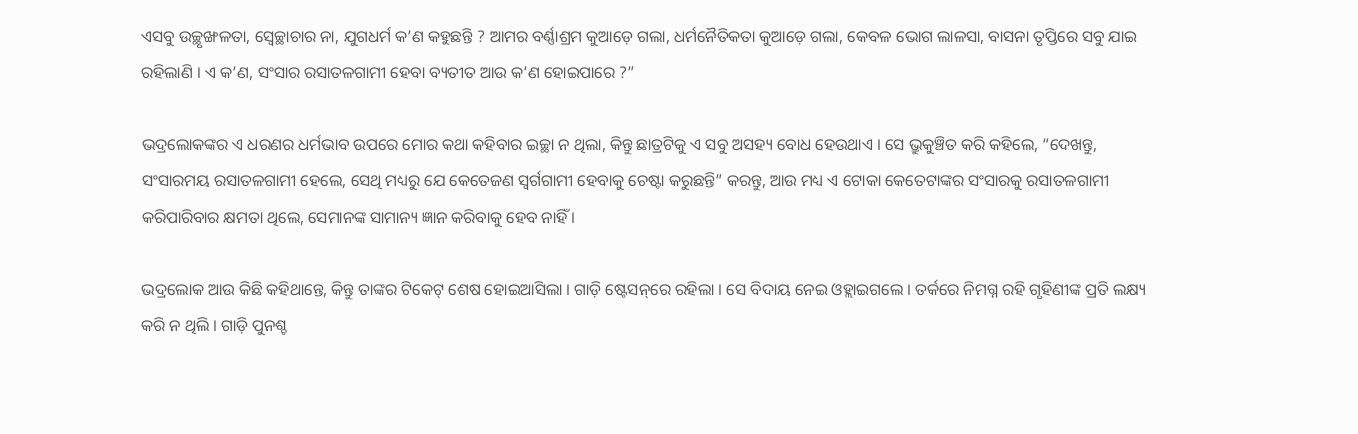ଏସବୁ ଉଚ୍ଛୃଙ୍ଖଳତା, ସ୍ୱେଚ୍ଛାଚାର ନା, ଯୁଗଧର୍ମ କ’ଣ କହୁଛନ୍ତି ? ଆମର ବର୍ଣ୍ଣାଶ୍ରମ କୁଆଡ଼େ ଗଲା, ଧର୍ମନୈତିକତା କୁଆଡ଼େ ଗଲା, କେବଳ ଭୋଗ ଲାଳସା, ବାସନା ତୃପ୍ତିରେ ସବୁ ଯାଇ ରହିଲାଣି । ଏ କ’ଣ, ସଂସାର ରସାତଳଗାମୀ ହେବା ବ୍ୟତୀତ ଆଉ କ’ଣ ହୋଇପାରେ ?”

ଭଦ୍ରଲୋକଙ୍କର ଏ ଧରଣର ଧର୍ମଭାବ ଉପରେ ମୋର କଥା କହିବାର ଇଚ୍ଛା ନ ଥିଲା, କିନ୍ତୁ ଛାତ୍ରଟିକୁ ଏ ସବୁ ଅସହ୍ୟ ବୋଧ ହେଉଥାଏ । ସେ ଭ୍ରୁକୁଞ୍ଚିତ କରି କହିଲେ, “ଦେଖନ୍ତୁ, ସଂସାରମୟ ରସାତଳଗାମୀ ହେଲେ, ସେଥି ମଧ୍ୟରୁ ଯେ କେତେଜଣ ସ୍ୱର୍ଗଗାମୀ ହେବାକୁ ଚେଷ୍ଟା କରୁଛନ୍ତି” କରନ୍ତୁ, ଆଉ ମଧ୍ୟ ଏ ଟୋକା କେତେଟାଙ୍କର ସଂସାରକୁ ରସାତଳଗାମୀ କରିପାରିବାର କ୍ଷମତା ଥିଲେ, ସେମାନଙ୍କ ସାମାନ୍ୟ ଜ୍ଞାନ କରିବାକୁ ହେବ ନାହିଁ ।

ଭଦ୍ରଲୋକ ଆଉ କିଛି କହିଥାନ୍ତେ, କିନ୍ତୁ ତାଙ୍କର ଟିକେଟ୍ ଶେଷ ହୋଇଆସିଲା । ଗାଡ଼ି ଷ୍ଟେସନ୍‌ରେ ରହିଲା । ସେ ବିଦାୟ ନେଇ ଓହ୍ଲାଇଗଲେ । ତର୍କରେ ନିମଗ୍ନ ରହି ଗୃହିଣୀଙ୍କ ପ୍ରତି ଲକ୍ଷ୍ୟ କରି ନ ଥିଲି । ଗାଡ଼ି ପୁନଶ୍ଚ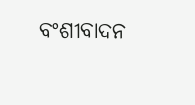ବଂଶୀବାଦନ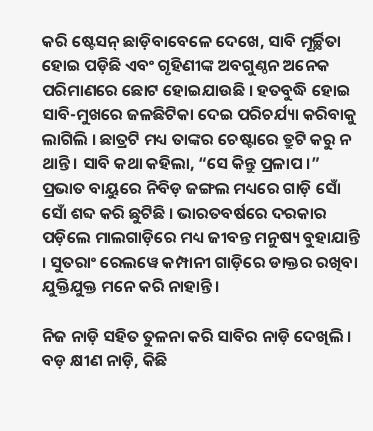କରି ଷ୍ଟେସନ୍ ଛାଡ଼ିବାବେଳେ ଦେଖେ, ସାବି ମୂର୍ଚ୍ଛିତା ହୋଇ ପଡ଼ିଛି ଏବଂ ଗୃହିଣୀଙ୍କ ଅବଗୁଣ୍ଠନ ଅନେକ ପରିମାଣରେ ଛୋଟ ହୋଇଯାଉଛି । ହତବୁଦ୍ଧି ହୋଇ ସାବି-ମୁଖରେ ଜଳଛିଟିକା ଦେଇ ପରିଚର୍ଯ୍ୟା କରିବାକୁ ଲାଗିଲି । ଛାତ୍ରଟି ମଧ୍ୟ ତାଙ୍କର ଚେଷ୍ଟାରେ ତ୍ରୁଟି କରୁ ନ ଥାନ୍ତି । ସାବି କଥା କହିଲା, “ସେ କିନ୍ତୁ ପ୍ରଳାପ ।” ପ୍ରଭାତ ବାୟୁରେ ନିବିଡ଼ ଜଙ୍ଗଲ ମଧ୍ୟରେ ଗାଡ଼ି ସୋଁ ସୋଁ ଶବ୍ଦ କରି ଛୁଟିଛି । ଭାରତବର୍ଷରେ ଦରକାର ପଡ଼ିଲେ ମାଲଗାଡ଼ିରେ ମଧ୍ୟ ଜୀବନ୍ତ ମନୁଷ୍ୟ ବୁହାଯାନ୍ତି । ସୁତରାଂ ରେଲୱେ କମ୍ପାନୀ ଗାଡ଼ିରେ ଡାକ୍ତର ରଖିବା ଯୁକ୍ତିଯୁକ୍ତ ମନେ କରି ନାହାନ୍ତି ।

ନିଜ ନାଡ଼ି ସହିତ ତୁଳନା କରି ସାବିର ନାଡ଼ି ଦେଖିଲି । ବଡ଼ କ୍ଷୀଣ ନାଡ଼ି, କିଛି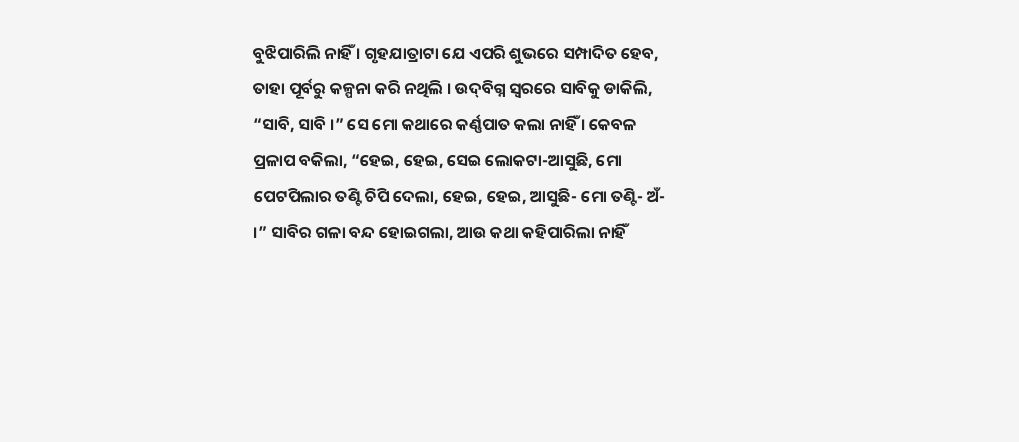ବୁଝିପାରିଲି ନାହିଁ । ଗୃହଯାତ୍ରାଟା ଯେ ଏପରି ଶୁଭରେ ସମ୍ପାଦିତ ହେବ, ତାହା ପୂର୍ବରୁ କଳ୍ପନା କରି ନଥିଲି । ଉଦ୍‌ବିଗ୍ନ ସ୍ୱରରେ ସାବିକୁ ଡାକିଲି, “ସାବି, ସାବି ।” ସେ ମୋ କଥାରେ କର୍ଣ୍ଣପାତ କଲା ନାହିଁ । କେବଳ ପ୍ରଳାପ ବକିଲା, “ହେଇ, ହେଇ, ସେଇ ଲୋକଟା-ଆସୁଛି, ମୋ ପେଟପିଲାର ତଣ୍ଟି ଚିପି ଦେଲା, ହେଇ, ହେଇ, ଆସୁଛି- ମୋ ତଣ୍ଟି- ଅଁ- ।” ସାବିର ଗଳା ବନ୍ଦ ହୋଇଗଲା, ଆଉ କଥା କହିପାରିଲା ନାହିଁ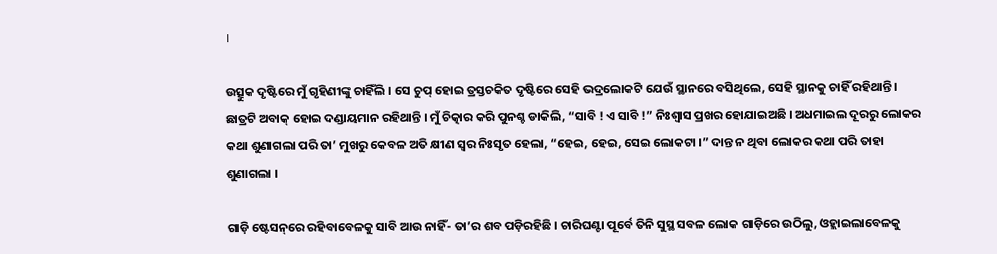।

ଉତ୍ସୁକ ଦୃଷ୍ଟିରେ ମୁଁ ଗୃହିଣୀଙ୍କୁ ଚାହିଁଲି । ସେ ଚୁପ୍ ହୋଇ ତ୍ରସ୍ତଚକିତ ଦୃଷ୍ଟିରେ ସେହି ଭଦ୍ରଲୋକଟି ଯେଉଁ ସ୍ଥାନରେ ବସିଥିଲେ, ସେହି ସ୍ଥାନକୁ ଚାହିଁ ରହିଥାନ୍ତି । ଛାତ୍ରଟି ଅବାକ୍ ହୋଇ ଦଣ୍ଡାୟମାନ ରହିଥାନ୍ତି । ମୁଁ ଚିତ୍କାର କରି ପୁନଶ୍ଚ ଡାକିଲି, “ସାବି ! ଏ ସାବି !” ନିଃଶ୍ୱାସ ପ୍ରଖର ହୋଯାଇଅଛି । ଅଧମାଇଲ ଦୂରରୁ ଲୋକର କଥା ଶୁଣାଗଲା ପରି ତା’ ମୁଖରୁ କେବଳ ଅତି କ୍ଷୀଣ ସ୍ୱର ନିଃସୃତ ହେଲା, “ହେଇ, ହେଇ, ସେଇ ଲୋକଟା ।” ଦାନ୍ତ ନ ଥିବା ଲୋକର କଥା ପରି ତାହା ଶୁଣାଗଲା ।

ଗାଡ଼ି ଷ୍ଟେସନ୍‌ରେ ରହିବାବେଳକୁ ସାବି ଆଉ ନାହିଁ- ତା’ର ଶବ ପଡ଼ିରହିଛି । ଚାରିଘଣ୍ଟା ପୂର୍ବେ ତିନି ସୁସ୍ଥ ସବଳ ଲୋକ ଗାଡ଼ିରେ ଉଠିଲୁ, ଓହ୍ଲାଇଲାବେଳକୁ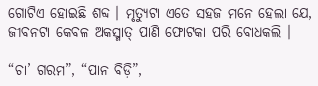ଗୋଟିଏ ହୋଇଛି ଶବ୍ଦ । ମୃତ୍ୟୁଟା ଏତେ ସହଜ ମନେ ହେଲା ଯେ, ଜୀବନଟା କେବଳ ଅକସ୍ମାତ୍ ପାଣି ଫୋଟକା ପରି ବୋଧକଲି ।

“ଚା’ ଗରମ”, “ପାନ ବିଡ଼ି”,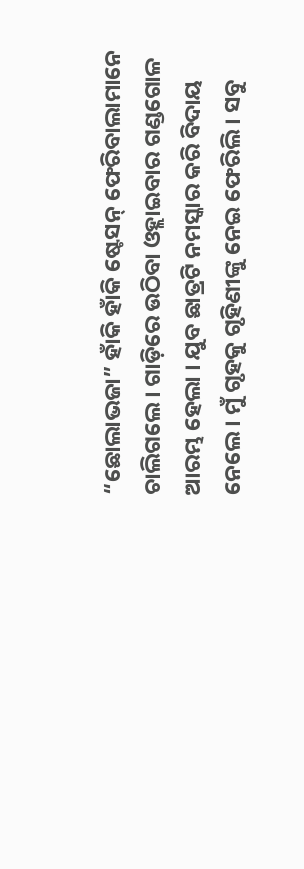“ଛୋଲାଭଜା” ହାଁକି ହାଁକି ଷ୍ଟେସନ୍ ଫେରିବାଲାମାନେ ଚାଲିଗଲେ । ଗାଡ଼ିରେ ଉଠିବା ଓହ୍ଲାଇବାର ଗଣ୍ଡଗୋଳ ଆରମ୍ଭ ହେଲା । ଯୁବ ଛାତ୍ରଟି ନମସ୍କାର କରି ବିଦାୟ ନେଲେ । ମୁଁ ଗୃହକୁ ଗୃହିଣୀଙ୍କୁ ନେଇ ଫେରିଲି । ସବୁ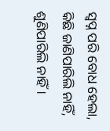ସ୍ୱପ୍ନ ପରି ବୋଧ ହେଲା, କିଛି ଜାଣିପାରିଲି ନାହିଁ, ଶୁଣିପାରିଲି ନାହିଁ ।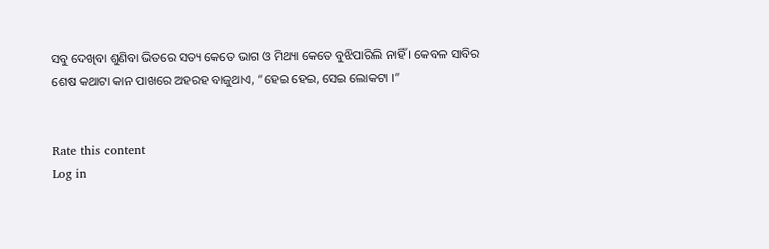ସବୁ ଦେଖିବା ଶୁଣିବା ଭିତରେ ସତ୍ୟ କେତେ ଭାଗ ଓ ମିଥ୍ୟା କେତେ ବୁଝିପାରିଲି ନାହିଁ । କେବଳ ସାବିର ଶେଷ କଥାଟା କାନ ପାଖରେ ଅହରହ ବାଜୁଥାଏ, “ହେଇ ହେଇ, ସେଇ ଲୋକଟା ।”


Rate this content
Log in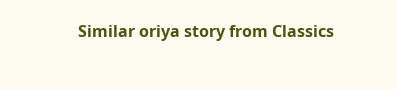Similar oriya story from Classics